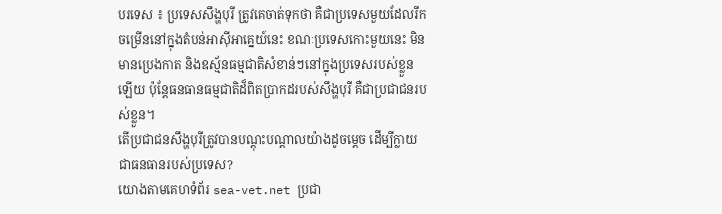បរទេស ៖ ប្រទេសសឹង្ហបុរី ត្រូវគេចាត់ទុកថា គឺជាប្រទេសមួយដែលរីកចម្រើននៅក្នុងតំបន់អាស៊ីអាគ្នេយ៍នេះ ខណៈប្រទេសកោះមួយនេះ មិនមានប្រេងកាត និងឧស្ម័នធម្មជាតិសំខាន់ៗនៅក្នុងប្រទេសរបស់ខ្លួនឡើយ ប៉ុន្តែធនធានធម្មជាតិដ៏ពិតប្រាកដរបស់សឹង្ហបុរី គឺជាប្រជាជនរបស់ខ្លួន។
តើប្រជាជនសឹង្ហបុរីត្រូវបានបណ្តុះបណ្តាលយ៉ាងដូចម្តេច ដើម្បីក្លាយជាធនធានរបស់ប្រទេស?
យោងតាមគេហទំព័រ sea-vet.net ប្រជា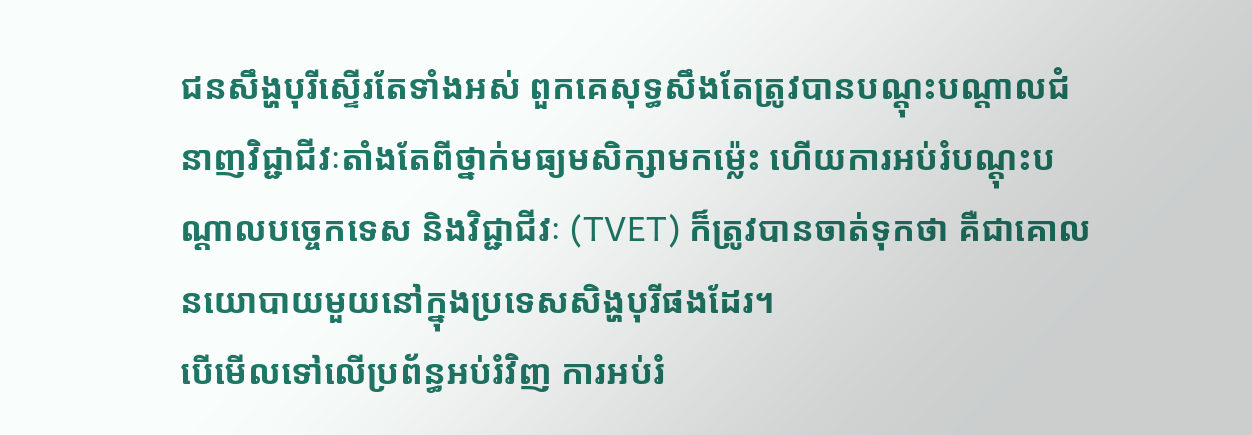ជនសឹង្ហបុរីស្ទើរតែទាំងអស់ ពួកគេសុទ្ធសឹងតែត្រូវបានបណ្តុះបណ្តាលជំនាញវិជ្ជាជីវៈតាំងតែពីថ្នាក់មធ្យមសិក្សាមកម្ល៉េះ ហើយការអប់រំបណ្តុះបណ្តាលបច្ចេកទេស និងវិជ្ជាជីវៈ (TVET) ក៏ត្រូវបានចាត់ទុកថា គឺជាគោលនយោបាយមួយនៅក្នុងប្រទេសសិង្ហបុរីផងដែរ។
បើមើលទៅលើប្រព័ន្ធអប់រំវិញ ការអប់រំ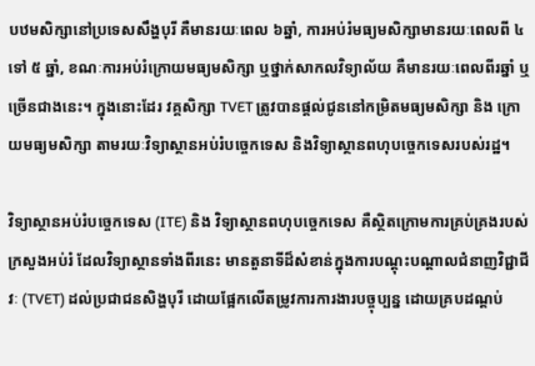បឋមសិក្សានៅប្រទេសសឹង្ហបុរី គឺមានរយៈពេល ៦ឆ្នាំ, ការអប់រំមធ្យមសិក្សាមានរយៈពេលពី ៤ទៅ ៥ ឆ្នាំ, ខណៈការអប់រំក្រោយមធ្យមសិក្សា ឬថ្នាក់សាកលវិទ្យាល័យ គឺមានរយៈពេលពីរឆ្នាំ ឬច្រើនជាងនេះ។ ក្នុងនោះដែរ វគ្គសិក្សា TVET ត្រូវបានផ្តល់ជូននៅកម្រិតមធ្យមសិក្សា និង ក្រោយមធ្យមសិក្សា តាមរយៈវិទ្យាស្ថានអប់រំបច្ចេកទេស និងវិទ្យាស្ថានពហុបច្ចេកទេសរបស់រដ្ឋ។

វិទ្យាស្ថានអប់រំបច្ចេកទេស (ITE) និង វិទ្យាស្ថានពហុបច្ចេកទេស គឺស្ថិតក្រោមការគ្រប់គ្រងរបស់ក្រសួងអប់រំ ដែលវិទ្យាស្ថានទាំងពីរនេះ មានតួនាទីដ៏សំខាន់ក្នុងការបណ្តុះបណ្តាលជំនាញវិជ្ជាជីវៈ (TVET) ដល់ប្រជាជនសិង្ហបុរី ដោយផ្អែកលើតម្រូវការការងារបច្ចុប្បន្ន ដោយគ្របដណ្តប់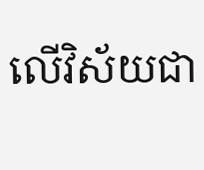លើវិស័យជា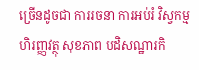ច្រើនដូចជា ការរចនា ការអប់រំ វិស្វកម្ម ហិរញ្ញវត្ថុ សុខភាព បដិសណ្ឋារកិ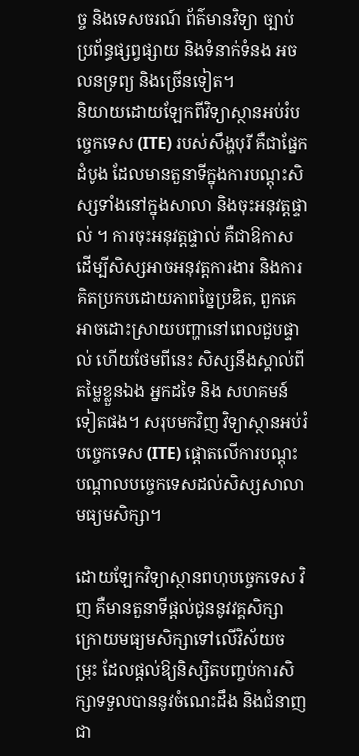ច្ច និងទេសចរណ៍ ព័ត៌មានវិទ្យា ច្បាប់ ប្រព័ន្ធផ្សព្វផ្សាយ និងទំនាក់ទំនង អចលនទ្រព្យ និងច្រើនទៀត។
និយាយដោយឡែកពីវិទ្យាស្ថានអប់រំបច្ចេកទេស (ITE) របស់សឹង្ហបុរី គឺជាផ្នែកដំបូង ដែលមានតួនាទីក្នុងការបណ្តុះសិស្សទាំងនៅក្នុងសាលា និងចុះអនុវត្តផ្ទាល់ ។ ការចុះអនុវត្តផ្ទាល់ គឺជាឱកាសដើម្បីសិស្សអាចអនុវត្តការងារ និងការគិតប្រកបដោយភាពច្នៃប្រឌិត, ពួកគេអាចដោះស្រាយបញ្ហានៅពេលជួបផ្ទាល់ ហើយថែមពីនេះ សិស្សនឹងស្គាល់ពីតម្លៃខ្លួនឯង អ្នកដទៃ និង សហគមន៍ទៀតផង។ សរុបមកវិញ វិទ្យាស្ថានអប់រំបច្ចេកទេស (ITE) ផ្តោតលើការបណ្តុះបណ្តាលបច្ចេកទេសដល់សិស្សសាលាមធ្យមសិក្សា។

ដោយឡែកវិទ្យាស្ថានពហុបច្ចេកទេស វិញ គឺមានតួនាទីផ្តល់ជូននូវវគ្គសិក្សាក្រោយមធ្យមសិក្សាទៅលើវិស័យចម្រុះ ដែលផ្តល់ឱ្យនិស្សិតបញ្ចប់ការសិក្សាទទួលបាននូវចំណេះដឹង និងជំនាញជា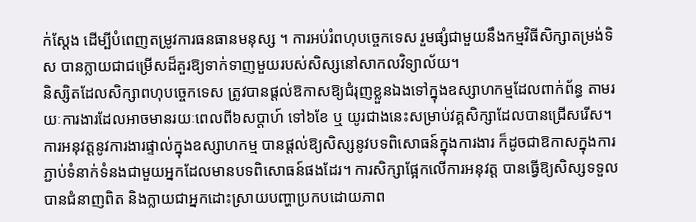ក់ស្តែង ដើម្បីបំពេញតម្រូវការធនធានមនុស្ស ។ ការអប់រំពហុបច្ចេកទេស រួមផ្សំជាមួយនឹងកម្មវិធីសិក្សាតម្រង់ទិស បានក្លាយជាជម្រើសដ៏គួរឱ្យទាក់ទាញមួយរបស់សិស្សនៅសាកលវិទ្យាល័យ។
និស្សិតដែលសិក្សាពហុបច្ចេកទេស ត្រូវបានផ្តល់ឱកាសឱ្យជំរុញខ្លួនឯងទៅក្នុងឧស្សាហកម្មដែលពាក់ព័ន្ធ តាមរយៈការងារដែលអាចមានរយៈពេលពី៦សប្តាហ៍ ទៅ៦ខែ ឬ យូរជាងនេះសម្រាប់វគ្គសិក្សាដែលបានជ្រើសរើស។ ការអនុវត្តនូវការងារផ្ទាល់ក្នុងឧស្សាហកម្ម បានផ្តល់ឱ្យសិស្សនូវបទពិសោធន៍ក្នុងការងារ ក៏ដូចជាឱកាសក្នុងការភ្ជាប់ទំនាក់ទំនងជាមួយអ្នកដែលមានបទពិសោធន៍ផងដែរ។ ការសិក្សាផ្អែកលើការអនុវត្ត បានធ្វើឱ្យសិស្សទទួលបានជំនាញពិត និងក្លាយជាអ្នកដោះស្រាយបញ្ហាប្រកបដោយភាព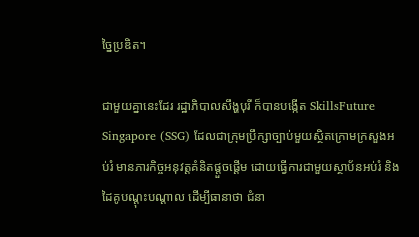ច្នៃប្រឌិត។

ជាមួយគ្នានេះដែរ រដ្ឋាភិបាលសឹង្ហបុរី ក៏បានបង្កើត SkillsFuture Singapore (SSG) ដែលជាក្រុមប្រឹក្សាច្បាប់មួយស្ថិតក្រោមក្រសួងអប់រំ មានភារកិច្ចអនុវត្តគំនិតផ្តួចផ្តើម ដោយធ្វើការជាមួយស្ថាប័នអប់រំ និងដៃគូបណ្តុះបណ្តាល ដើម្បីធានាថា ជំនា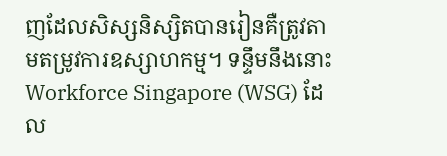ញដែលសិស្សនិស្សិតបានរៀនគឺត្រូវតាមតម្រូវការឧស្សាហកម្ម។ ទន្ទឹមនឹងនោះ Workforce Singapore (WSG) ដែល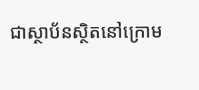ជាស្ថាប័នស្ថិតនៅក្រោម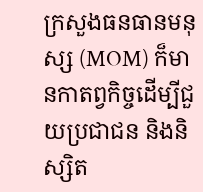ក្រសួងធនធានមនុស្ស (MOM) ក៏មានកាតព្វកិច្ចដើម្បីជួយប្រជាជន និងនិស្សិត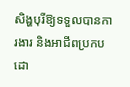សិង្ហបុរីឱ្យទទួលបានការងារ និងអាជីពប្រកបដោ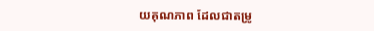យគុណភាព ដែលជាតម្រូ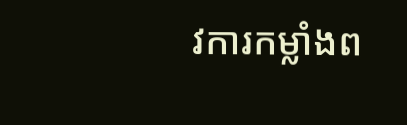វការកម្លាំងព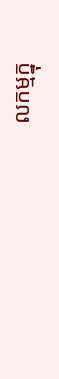លកម្មក្នុ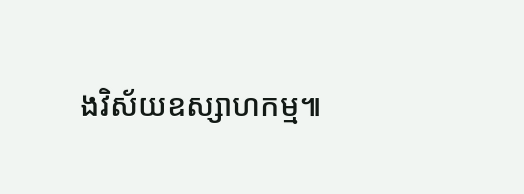ងវិស័យឧស្សាហកម្ម៕